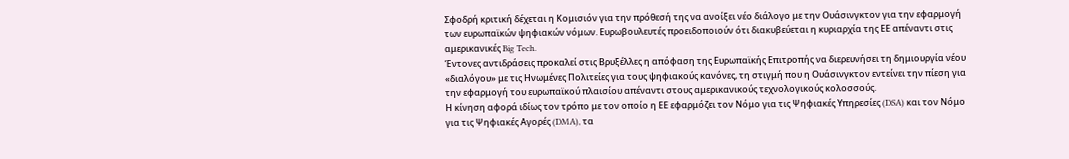Σφοδρή κριτική δέχεται η Κομισιόν για την πρόθεσή της να ανοίξει νέο διάλογο με την Ουάσινγκτον για την εφαρμογή των ευρωπαϊκών ψηφιακών νόμων. Ευρωβουλευτές προειδοποιούν ότι διακυβεύεται η κυριαρχία της ΕΕ απέναντι στις αμερικανικές Big Tech.
Έντονες αντιδράσεις προκαλεί στις Βρυξέλλες η απόφαση της Ευρωπαϊκής Επιτροπής να διερευνήσει τη δημιουργία νέου «διαλόγου» με τις Ηνωμένες Πολιτείες για τους ψηφιακούς κανόνες, τη στιγμή που η Ουάσινγκτον εντείνει την πίεση για την εφαρμογή του ευρωπαϊκού πλαισίου απέναντι στους αμερικανικούς τεχνολογικούς κολοσσούς.
Η κίνηση αφορά ιδίως τον τρόπο με τον οποίο η ΕΕ εφαρμόζει τον Νόμο για τις Ψηφιακές Υπηρεσίες (DSA) και τον Νόμο για τις Ψηφιακές Αγορές (DMA), τα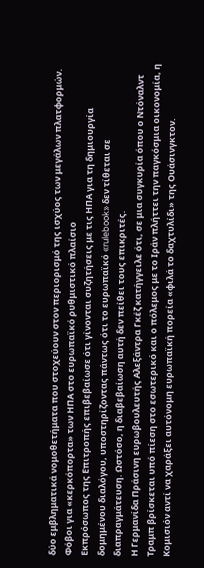δύο εμβληματικά νομοθετήματα που στοχεύουν στον περιορισμό της ισχύος των μεγάλων πλατφορμών.
Φόβοι για «κερκόπορτα» των ΗΠΑ στο ευρωπαϊκό ρυθμιστικό πλαίσιο
Εκπρόσωπος της Επιτροπής επιβεβαίωσε ότι γίνονται συζητήσεις με τις ΗΠΑ για τη δημιουργία δομημένου διαλόγου, υποστηρίζοντας πάντως ότι το ευρωπαϊκό «rulebook» δεν τίθεται σε διαπραγμάτευση. Ωστόσο, η διαβεβαίωση αυτή δεν πείθει τους επικριτές.
Η Γερμανίδα Πράσινη ευρωβουλευτής Αλεξάντρα Γκέζ κατήγγειλε ότι, σε μια συγκυρία όπου ο Ντόναλντ Τραμπ βρίσκεται υπό πίεση στο εσωτερικό και ο πόλεμος με το Ιράν πλήττει την παγκόσμια οικονομία, η Κομισιόν αντί να χαράξει αυτόνομη ευρωπαϊκή πορεία «φιλά το δαχτυλίδι» της Ουάσινγκτον.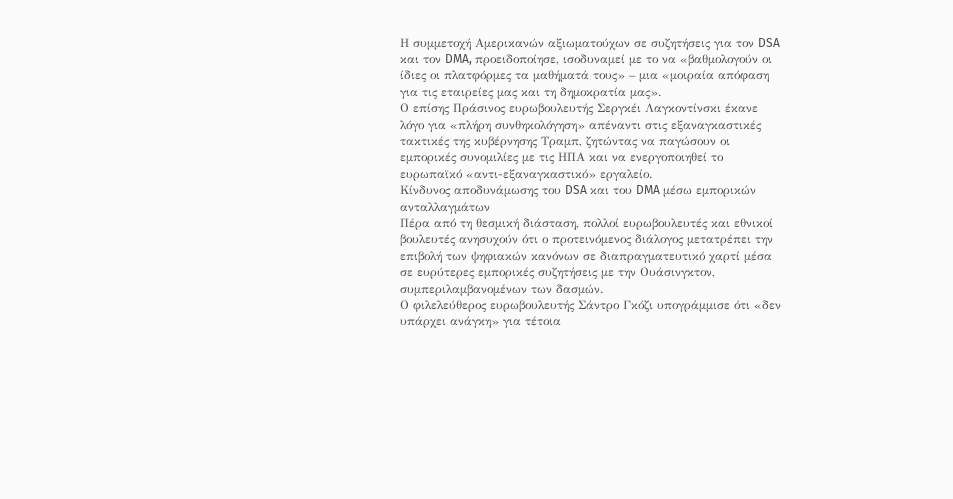Η συμμετοχή Αμερικανών αξιωματούχων σε συζητήσεις για τον DSA και τον DMA, προειδοποίησε, ισοδυναμεί με το να «βαθμολογούν οι ίδιες οι πλατφόρμες τα μαθήματά τους» – μια «μοιραία απόφαση για τις εταιρείες μας και τη δημοκρατία μας».
Ο επίσης Πράσινος ευρωβουλευτής Σεργκέι Λαγκοντίνσκι έκανε λόγο για «πλήρη συνθηκολόγηση» απέναντι στις εξαναγκαστικές τακτικές της κυβέρνησης Τραμπ, ζητώντας να παγώσουν οι εμπορικές συνομιλίες με τις ΗΠΑ και να ενεργοποιηθεί το ευρωπαϊκό «αντι-εξαναγκαστικό» εργαλείο.
Κίνδυνος αποδυνάμωσης του DSA και του DMA μέσω εμπορικών ανταλλαγμάτων
Πέρα από τη θεσμική διάσταση, πολλοί ευρωβουλευτές και εθνικοί βουλευτές ανησυχούν ότι ο προτεινόμενος διάλογος μετατρέπει την επιβολή των ψηφιακών κανόνων σε διαπραγματευτικό χαρτί μέσα σε ευρύτερες εμπορικές συζητήσεις με την Ουάσινγκτον, συμπεριλαμβανομένων των δασμών.
Ο φιλελεύθερος ευρωβουλευτής Σάντρο Γκόζι υπογράμμισε ότι «δεν υπάρχει ανάγκη» για τέτοια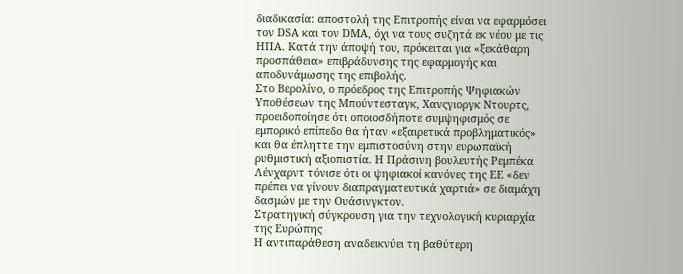διαδικασία: αποστολή της Επιτροπής είναι να εφαρμόσει τον DSA και τον DMA, όχι να τους συζητά εκ νέου με τις ΗΠΑ. Κατά την άποψή του, πρόκειται για «ξεκάθαρη προσπάθεια» επιβράδυνσης της εφαρμογής και αποδυνάμωσης της επιβολής.
Στο Βερολίνο, ο πρόεδρος της Επιτροπής Ψηφιακών Υποθέσεων της Μπούντεσταγκ, Χανςγιοργκ Ντουρτς, προειδοποίησε ότι οποιοσδήποτε συμψηφισμός σε εμπορικό επίπεδο θα ήταν «εξαιρετικά προβληματικός» και θα έπληττε την εμπιστοσύνη στην ευρωπαϊκή ρυθμιστική αξιοπιστία. Η Πράσινη βουλευτής Ρεμπέκα Λένχαρντ τόνισε ότι οι ψηφιακοί κανόνες της ΕΕ «δεν πρέπει να γίνουν διαπραγματευτικά χαρτιά» σε διαμάχη δασμών με την Ουάσινγκτον.
Στρατηγική σύγκρουση για την τεχνολογική κυριαρχία της Ευρώπης
Η αντιπαράθεση αναδεικνύει τη βαθύτερη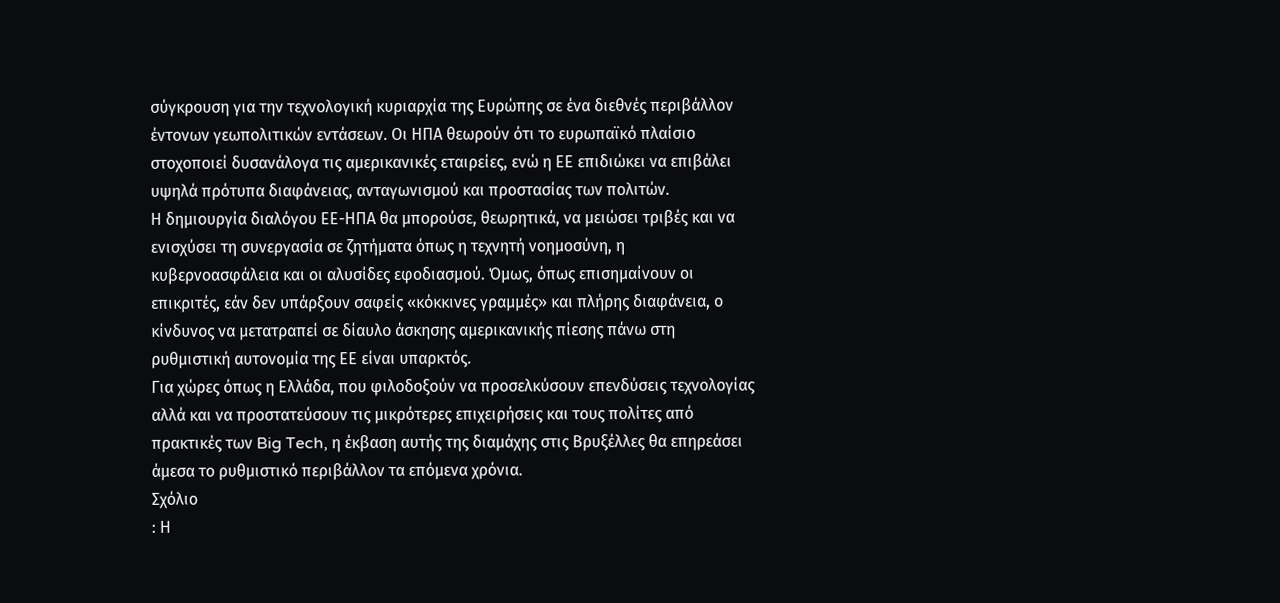σύγκρουση για την τεχνολογική κυριαρχία της Ευρώπης σε ένα διεθνές περιβάλλον έντονων γεωπολιτικών εντάσεων. Οι ΗΠΑ θεωρούν ότι το ευρωπαϊκό πλαίσιο στοχοποιεί δυσανάλογα τις αμερικανικές εταιρείες, ενώ η ΕΕ επιδιώκει να επιβάλει υψηλά πρότυπα διαφάνειας, ανταγωνισμού και προστασίας των πολιτών.
Η δημιουργία διαλόγου ΕΕ-ΗΠΑ θα μπορούσε, θεωρητικά, να μειώσει τριβές και να ενισχύσει τη συνεργασία σε ζητήματα όπως η τεχνητή νοημοσύνη, η κυβερνοασφάλεια και οι αλυσίδες εφοδιασμού. Όμως, όπως επισημαίνουν οι επικριτές, εάν δεν υπάρξουν σαφείς «κόκκινες γραμμές» και πλήρης διαφάνεια, ο κίνδυνος να μετατραπεί σε δίαυλο άσκησης αμερικανικής πίεσης πάνω στη ρυθμιστική αυτονομία της ΕΕ είναι υπαρκτός.
Για χώρες όπως η Ελλάδα, που φιλοδοξούν να προσελκύσουν επενδύσεις τεχνολογίας αλλά και να προστατεύσουν τις μικρότερες επιχειρήσεις και τους πολίτες από πρακτικές των Big Tech, η έκβαση αυτής της διαμάχης στις Βρυξέλλες θα επηρεάσει άμεσα το ρυθμιστικό περιβάλλον τα επόμενα χρόνια.
Σχόλιο
: Η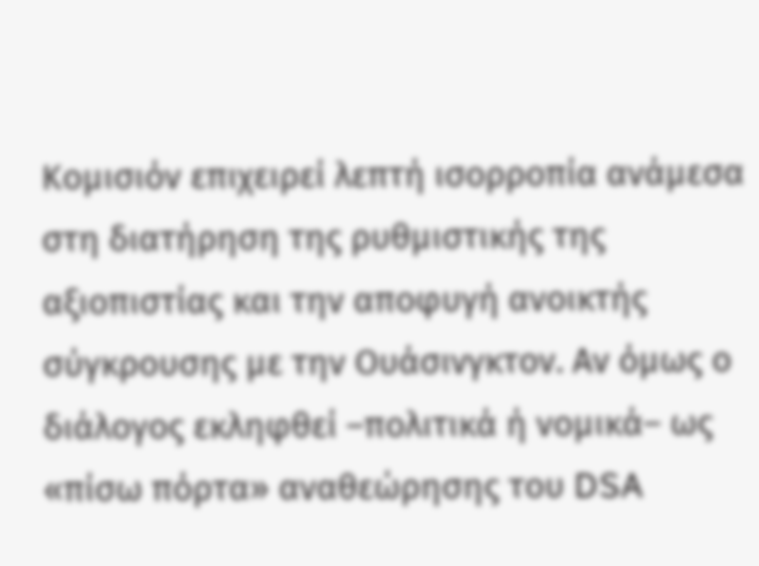Κομισιόν επιχειρεί λεπτή ισορροπία ανάμεσα στη διατήρηση της ρυθμιστικής της αξιοπιστίας και την αποφυγή ανοικτής σύγκρουσης με την Ουάσινγκτον. Αν όμως ο διάλογος εκληφθεί –πολιτικά ή νομικά– ως «πίσω πόρτα» αναθεώρησης του DSA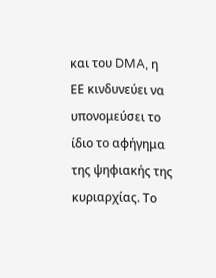και του DMA, η ΕΕ κινδυνεύει να υπονομεύσει το ίδιο το αφήγημα της ψηφιακής της κυριαρχίας. Το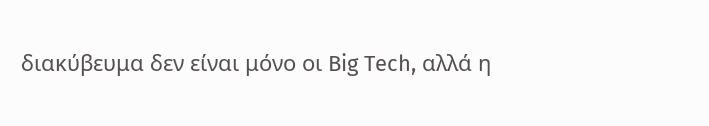διακύβευμα δεν είναι μόνο οι Big Tech, αλλά η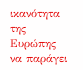ικανότητα της Ευρώπης να παράγει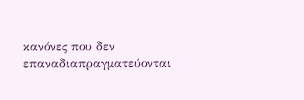κανόνες που δεν επαναδιαπραγματεύονται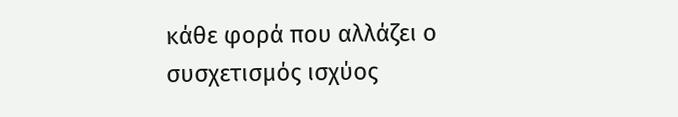κάθε φορά που αλλάζει ο συσχετισμός ισχύος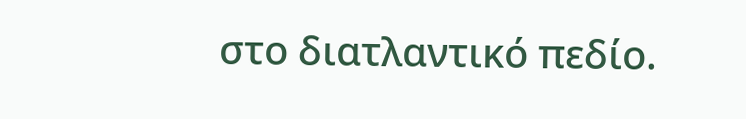στο διατλαντικό πεδίο.